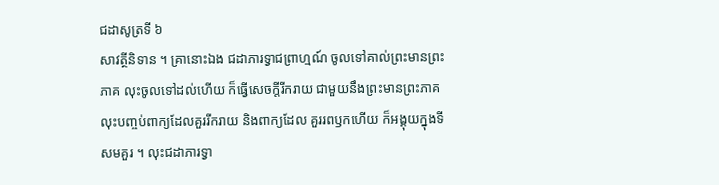ជដាសូត្រទី ៦
សាវត្ថីនិទាន ។ គ្រានោះឯង ជដាភារទ្វាជព្រាហ្មណ៍ ចូលទៅគាល់ព្រះមានព្រះភាគ លុះចូលទៅដល់ហើយ ក៏ធ្វើសេចក្តីរីករាយ ជាមួយនឹងព្រះមានព្រះភាគ លុះបញ្ចប់ពាក្យដែលគួររីករាយ និងពាក្យដែល គួររពឫកហើយ ក៏អង្គុយក្នុងទីសមគួរ ។ លុះជដាភារទ្វា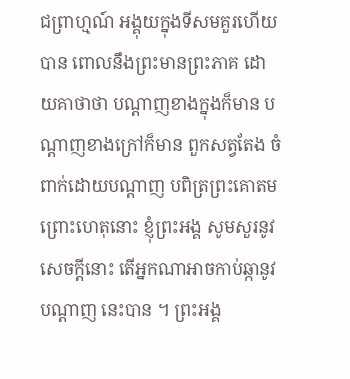ជព្រាហ្មណ៍ អង្គុយក្នុងទីសមគួរហើយ បាន ពោលនឹងព្រះមានព្រះភាគ ដោយគាថាថា បណ្តាញខាងក្នុងក៏មាន បណ្តាញខាងក្រៅក៏មាន ពួកសត្វតែង ចំពាក់ដោយបណ្តាញ បពិត្រព្រះគោតម ព្រោះហេតុនោះ ខ្ញុំព្រះអង្គ សូមសួរនូវសេចក្តីនោះ តើអ្នកណាអាចកាប់ឆ្កានូវបណ្តាញ នេះបាន ។ ព្រះអង្គ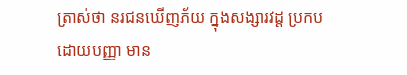ត្រាស់ថា នរជនឃើញភ័យ ក្នុងសង្សារវដ្ត ប្រកបដោយបញ្ញា មាន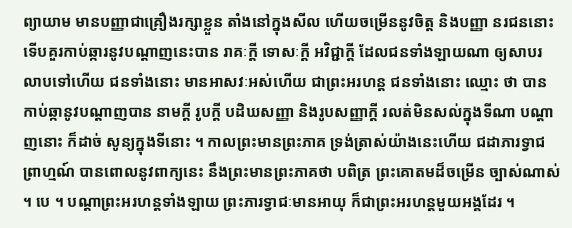ព្យាយាម មានបញ្ញាជាគ្រឿងរក្សាខ្លួន តាំងនៅក្នុងសីល ហើយចម្រើននូវចិត្ត និងបញ្ញា នរជននោះ ទើបគួរកាប់ឆ្ការនូវបណ្តាញនេះបាន រាគៈក្តី ទោសៈក្តី អវិជ្ជាក្តី ដែលជនទាំងឡាយណា ឲ្យសាបរលាបទៅហើយ ជនទាំងនោះ មានអាសវៈអស់ហើយ ជាព្រះអរហន្ត ជនទាំងនោះ ឈ្មោះ ថា បានកាប់ឆ្កានូវបណ្តាញបាន នាមក្តី រូបក្តី បដិឃសញ្ញា និងរូបសញ្ញាក្តី រលត់មិនសល់ក្នុងទីណា បណ្តាញនោះ ក៏ដាច់ សូន្យក្នុងទីនោះ ។ កាលព្រះមានព្រះភាគ ទ្រង់ត្រាស់យ៉ាងនេះហើយ ជដាភារទ្វាជព្រាហ្មណ៍ បានពោលនូវពាក្យនេះ នឹងព្រះមានព្រះភាគថា បពិត្រ ព្រះគោតមដ៏ចម្រើន ច្បាស់ណាស់ ។ បេ ។ បណ្តាព្រះអរហន្តទាំងឡាយ ព្រះភារទ្វាជៈមានអាយុ ក៏ជាព្រះអរហន្តមួយអង្គដែរ ។